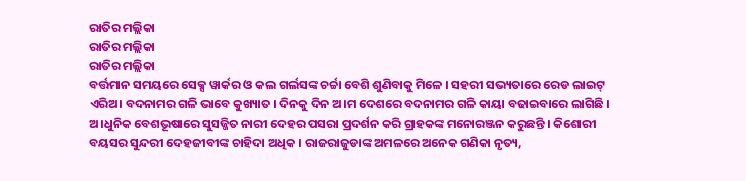ରାତିର ମଲ୍ଲିକା
ରାତିର ମଲ୍ଲିକା
ରାତିର ମଲ୍ଲିକା
ବର୍ତ୍ତମାନ ସମୟରେ ସେକ୍ସ ୱାର୍କର ଓ କଲ ଗର୍ଲସଙ୍କ ଚର୍ଚ୍ଚା ବେଶି ଶୁଣିବାକୁ ମିଳେ । ସହରୀ ସଭ୍ୟତାରେ ରେଡ ଲାଇଟ୍ ଏରିଅ। ବଦନାମର ଗଳି ଭାବେ କୁଖ୍ୟାତ । ଦିନକୁ ଦିନ ଅ।ମ ଦେଶରେ ବଦନାମର ଗଳି କାୟା ବଢାଇବାରେ ଲାଗିଛି । ଅ।ଧୁନିକ ବେଶଭୂଷାରେ ସୁସଜ୍ଜିତ ନାରୀ ଦେହର ପସରା ପ୍ରଦର୍ଶନ କରି ଗ୍ରାହକଙ୍କ ମନୋରଞ୍ଜନ କରୁଛନ୍ତି । କିଶୋରୀ ବୟସର ସୁନ୍ଦରୀ ଦେହଜୀବୀଙ୍କ ଚାହିଦା ଅଧିକ । ରାଜରାଜୁଡାଙ୍କ ଅମଳରେ ଅନେକ ଗଣିକା ନୃତ୍ୟ,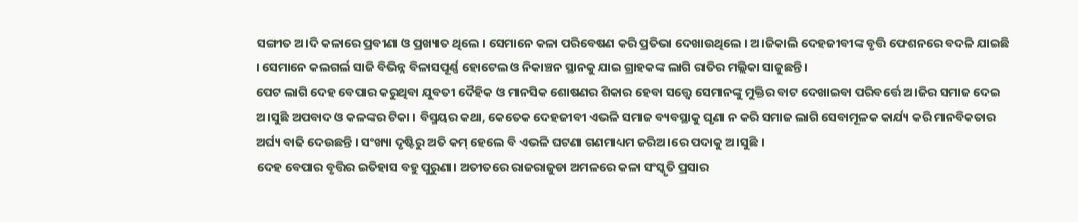ସଙ୍ଗୀତ ଅ।ଦି କଳାରେ ପ୍ରବୀଣା ଓ ପ୍ରଖ୍ୟାତ ଥିଲେ । ସେମାନେ କଳା ପରିବେଷଣ କରି ପ୍ରତିଭା ଦେଖାଉଥିଲେ । ଅ।ଜିକାଲି ଦେହଜୀବୀଙ୍କ ବୃତ୍ତି ଫେଶନରେ ବଦଳି ଯାଇଛି । ସେମାନେ କଲଗର୍ଲ ସାଜି ବିଭିନ୍ନ ବିଳାସପୂର୍ଣ୍ଣ ହୋଟେଲ ଓ ନିକାଞ୍ଚନ ସ୍ଥାନକୁ ଯାଇ ଗ୍ରାହକଙ୍କ ଲାଗି ରାତିର ମଲ୍ଲିକା ସାଜୁଛନ୍ତି ।
ପେଟ ଲାଗି ଦେହ ବେପାର କରୁଥିବା ଯୁବତୀ ଦୈହିକ ଓ ମାନସିକ ଶୋଷଣର ଶିକାର ହେବା ସତ୍ତ୍ବେ ସେମାନଙ୍କୁ ମୁକ୍ତିର ବାଟ ଦେଖାଇବା ପରିବର୍ତ୍ତେ ଅ।ଜିର ସମାଜ ଦେଇ ଅ।ସୁଛି ଅପବାଦ ଓ କଳଙ୍କର ଟିକା । ବିସ୍ମୟର କଥା, କେତେକ ଦେହଜୀବୀ ଏଭଳି ସମାଜ ବ୍ୟବସ୍ଥାକୁ ଘୃଣା ନ କରି ସମାଜ ଲାଗି ସେବାମୂଳକ କାର୍ଯ୍ୟ କରି ମାନବିକତାର ଅର୍ଘ୍ୟ ବାଢି ଦେଉଛନ୍ତି । ସଂଖ୍ୟା ଦୃଷ୍ଟିରୁ ଅତି କମ୍ ହେଲେ ବି ଏଭଳି ଘଟଣା ଗଣମାଧ୍ୟମ ଜରିଅ।ରେ ପଦାକୁ ଅ।ସୁଛି ।
ଦେହ ବେପାର ବୃତ୍ତିର ଇତିହାସ ବହୁ ପୁରୁଣା। ଅତୀତରେ ରାଜରାଜୁଡା ଅମଳରେ କଳା ସଂସ୍କୃତି ପ୍ରସାର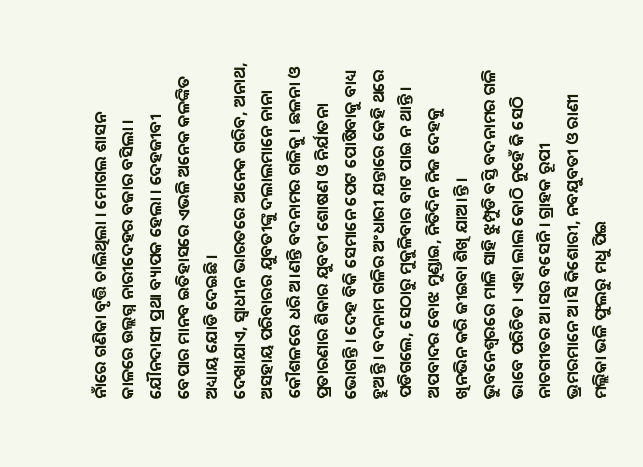ନାଁରେ ଗଣିକା ବୃତ୍ତି ଚାଲିଥିଲା । ମୋଗଲ ଶାସନ କାଳରେ ଉଲ୍ଲଗ୍ନ ନାରୀଦେହର ବଜାର ବସିଲା । ଯୌନଦାସୀ ପ୍ରଥା ବ୍ୟାପକ ହେଲା । ଦେହଜୀବୀ ବେପାର ମାନବ ଇତିହାସରେ ଏଭଳି ଅନେକ କଳଙ୍କିତ ଅଧ୍ୟାୟ ଯୋଡି ଦେଇଛି ।
ଦେଖାଯାଏ, ସ୍ବାଧୀନ ଭାରତରେ ଅନେକ ଗରିବ, ଅନାଥ, ଅସହାୟ ପରିବାରର ଯୁବତୀଙ୍କୁ ଦଲାଲମାନେ ନାନା କୌଶଳରେ ଧରି ଅ।ଣନ୍ତି ବଦନାମର ଗଳିକୁ । ଛଳନା ଓ ପ୍ରତାରଣାର ଶିକାର ଯୁବତୀ ଶୋଷଣ ଓ ନିର୍ଯାତନା ଭୋଗନ୍ତି । ଦେହ ବିକି ସେମାନେ ପେଟ ପୋଷିବାକୁ ବାଧ୍ୟ ହୁଅନ୍ତି । ବଦନାମ ଗଳିର ଅଂଧାରୀ ଯନ୍ତାରେ କେହି ଥରେ ପଡିଗଲେ, ସେଠାରୁ ମୁକୁଳିବାର ବାଟ ପାଇ ନ ଥାନ୍ତି । ଅପବାଦର ବୋଝ ମୁଣ୍ଡାଇ, ନିତିଦିନ ନିଜ ଦେହକୁ ଖିନଭିନ କରି ଜୀଇବା ଶିଖି ଯାଅ।ନ୍ତି ।
ଭୁବନେଶ୍ବରରେ ମାଳି ସାହି ଝୁମ୍ପୁଡି ବସ୍ତି ବଦନାମର ଗଳି ଭାବେ ପରିଚିତ । ଏହା ଲାଲ କୋଠି ନୁହେଁ କି ସେଠି ନାଚଗୀତର ଅ।ସର ବସେନି । ଗ୍ରାହକ ରୂପୀ ଭ୍ରମରମାନେ ଅ।ସି କିଶୋରୀ, ନବଯୁବତୀ ଓ ରାଣୀ ମଲ୍ଲିକା ଭଳି ଫୁଲରୁ ମଧୁ ପିଇ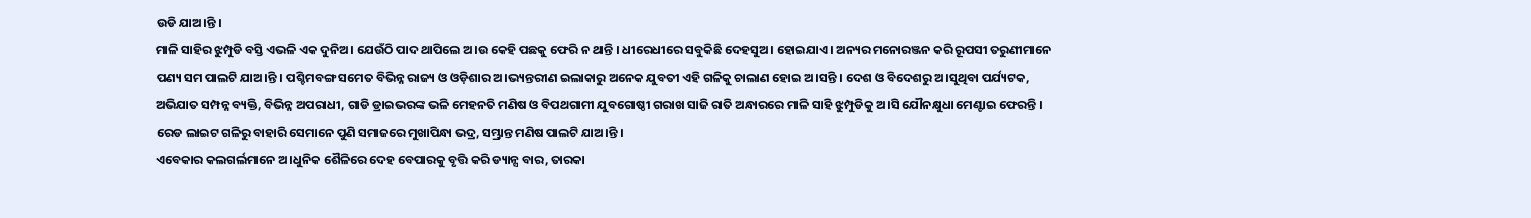ଉଡି ଯାଅ।ନ୍ତି ।
ମାଳି ସାହିର ଝୁମ୍ପୁଡି ବସ୍ତି ଏଭଳି ଏକ ଦୁନିଅ। ଯେଉଁଠି ପାଦ ଥାପିଲେ ଅ।ଉ କେହି ପଛକୁ ଫେରି ନ ଥାନ୍ତି । ଧୀରେଧୀରେ ସବୁକିଛି ଦେହସୁଅ। ହୋଇଯାଏ । ଅନ୍ୟର ମନୋରଞ୍ଜନ କରି ରୂପସୀ ତରୁଣୀମାନେ ପଣ୍ୟ ସମ ପାଲଟି ଯାଅ।ନ୍ତି । ପଶ୍ଚିମବଙ୍ଗ ସମେତ ବିଭିନ୍ନ ରାଜ୍ୟ ଓ ଓଡ଼ିଶାର ଅ।ଭ୍ୟନ୍ତରୀଣ ଇଲାକାରୁ ଅନେକ ଯୁବତୀ ଏହି ଗଳିକୁ ଚାଲାଣ ହୋଇ ଅ।ସନ୍ତି । ଦେଶ ଓ ବିଦେଶରୁ ଅ।ସୁଥିବା ପର୍ଯ୍ୟଟକ, ଅଭିଯାତ ସମ୍ପନ୍ନ ବ୍ୟକ୍ତି, ବିଭିନ୍ନ ଅପରାଧୀ, ଗାଡି ଡ୍ରାଇଭରଙ୍କ ଭଳି ମେହନତି ମଣିଷ ଓ ବିପଥଗାମୀ ଯୁବଗୋଷ୍ଠୀ ଗରାଖ ସାଜି ରାତି ଅନ୍ଧାରରେ ମାଳି ସାହି ଝୁମ୍ପୁଡିକୁ ଅ।ସି ଯୌନକ୍ଷୁଧା ମେଣ୍ଟାଇ ଫେରନ୍ତି । ରେଡ ଲାଇଟ ଗଳିରୁ ବାହାରି ସେମାନେ ପୁଣି ସମାଜରେ ମୁଖାପିନ୍ଧା ଭଦ୍ର, ସମ୍ଭ୍ରାନ୍ତ ମଣିଷ ପାଲଟି ଯାଅ।ନ୍ତି ।
ଏବେକାର କଲଗର୍ଲମାନେ ଅ।ଧୁନିକ ଶୈଳିରେ ଦେହ ବେପାରକୁ ବୃତ୍ତି କରି ଡ୍ୟାନ୍ସ ବାର, ତାରକା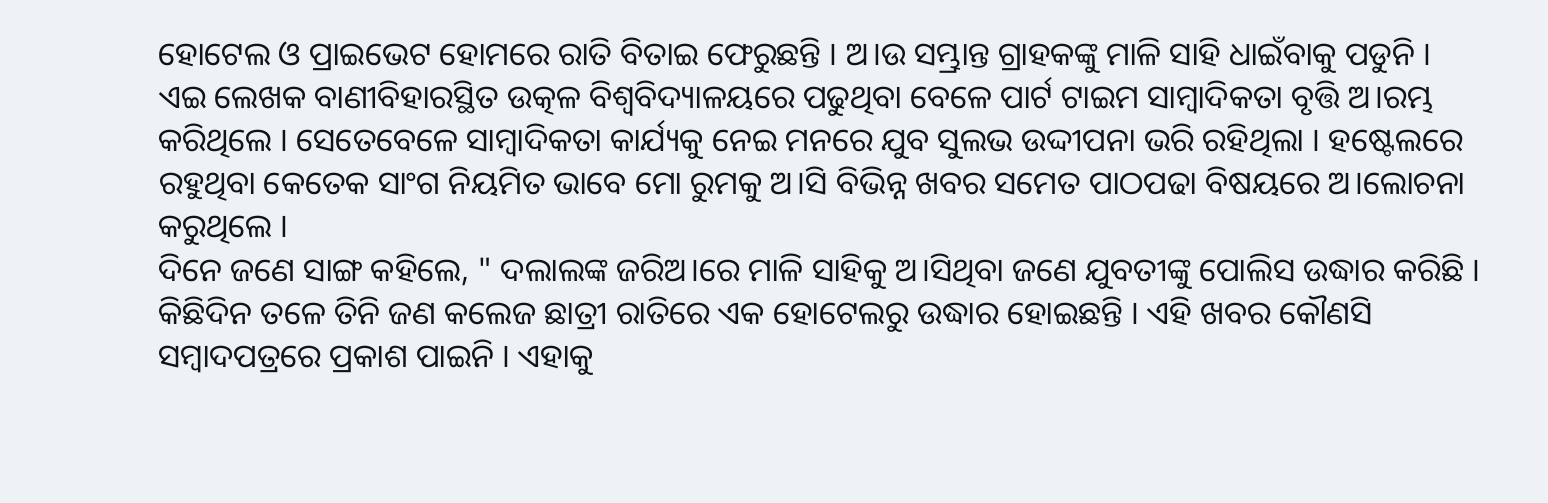ହୋଟେଲ ଓ ପ୍ରାଇଭେଟ ହୋମରେ ରାତି ବିତାଇ ଫେରୁଛନ୍ତି । ଅ।ଉ ସମ୍ଭ୍ରାନ୍ତ ଗ୍ରାହକଙ୍କୁ ମାଳି ସାହି ଧାଇଁବାକୁ ପଡୁନି ।
ଏଇ ଲେଖକ ବାଣୀବିହାରସ୍ଥିତ ଉତ୍କଳ ବିଶ୍ବବିଦ୍ୟାଳୟରେ ପଢୁଥିବା ବେଳେ ପାର୍ଟ ଟାଇମ ସାମ୍ବାଦିକତା ବୃତ୍ତି ଅ।ରମ୍ଭ କରିଥିଲେ । ସେତେବେଳେ ସାମ୍ବାଦିକତା କାର୍ଯ୍ୟକୁ ନେଇ ମନରେ ଯୁବ ସୁଲଭ ଉଦ୍ଦୀପନା ଭରି ରହିଥିଲା । ହଷ୍ଟେଲରେ ରହୁଥିବା କେତେକ ସାଂଗ ନିୟମିତ ଭାବେ ମୋ ରୁମକୁ ଅ।ସି ବିଭିନ୍ନ ଖବର ସମେତ ପାଠପଢା ବିଷୟରେ ଅ।ଲୋଚନା କରୁଥିଲେ ।
ଦିନେ ଜଣେ ସାଙ୍ଗ କହିଲେ, " ଦଲାଲଙ୍କ ଜରିଅ।ରେ ମାଳି ସାହିକୁ ଅ।ସିଥିବା ଜଣେ ଯୁବତୀଙ୍କୁ ପୋଲିସ ଉଦ୍ଧାର କରିଛି । କିଛିଦିନ ତଳେ ତିନି ଜଣ କଲେଜ ଛାତ୍ରୀ ରାତିରେ ଏକ ହୋଟେଲରୁ ଉଦ୍ଧାର ହୋଇଛନ୍ତି । ଏହି ଖବର କୌଣସି ସମ୍ବାଦପତ୍ରରେ ପ୍ରକାଶ ପାଇନି । ଏହାକୁ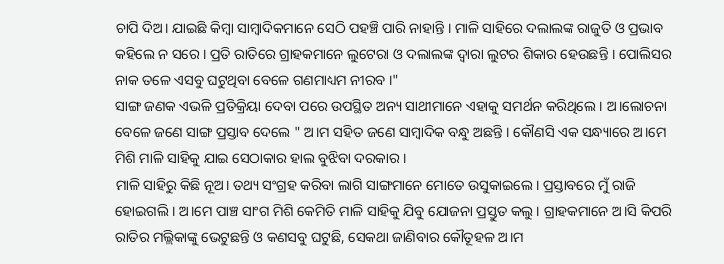ଚାପି ଦିଅ। ଯାଇଛି କିମ୍ବା ସାମ୍ବାଦିକମାନେ ସେଠି ପହଞ୍ଚି ପାରି ନାହାନ୍ତି । ମାଳି ସାହିରେ ଦଲାଲଙ୍କ ରାଜୁତି ଓ ପ୍ରଭାବ କହିଲେ ନ ସରେ । ପ୍ରତି ରାତିରେ ଗ୍ରାହକମାନେ ଲୁଟେରା ଓ ଦଲାଲଙ୍କ ଦ୍ବାରା ଲୁଟର ଶିକାର ହେଉଛନ୍ତି । ପୋଲିସର ନାକ ତଳେ ଏସବୁ ଘଟୁଥିବା ବେଳେ ଗଣମାଧ୍ୟମ ନୀରବ ।"
ସାଙ୍ଗ ଜଣକ ଏଭଳି ପ୍ରତିକ୍ରିୟା ଦେବା ପରେ ଉପସ୍ଥିତ ଅନ୍ୟ ସାଥୀମାନେ ଏହାକୁ ସମର୍ଥନ କରିଥିଲେ । ଅ।ଲୋଚନା ବେଳେ ଜଣେ ସାଙ୍ଗ ପ୍ରସ୍ତାବ ଦେଲେ " ଅ।ମ ସହିତ ଜଣେ ସାମ୍ବାଦିକ ବନ୍ଧୁ ଅଛନ୍ତି । କୌଣସି ଏକ ସନ୍ଧ୍ୟାରେ ଅ।ମେ ମିଶି ମାଳି ସାହିକୁ ଯାଇ ସେଠାକାର ହାଲ ବୁଝିବା ଦରକାର ।
ମାଳି ସାହିରୁ କିଛି ନୂଅ। ତଥ୍ୟ ସଂଗ୍ରହ କରିବା ଲାଗି ସାଙ୍ଗମାନେ ମୋତେ ଉସୁକାଇଲେ । ପ୍ରସ୍ତାବରେ ମୁଁ ରାଜି ହୋଇଗଲି । ଅ।ମେ ପାଞ୍ଚ ସାଂଗ ମିଶି କେମିତି ମାଳି ସାହିକୁ ଯିବୁ ଯୋଜନା ପ୍ରସ୍ତୁତ କଲୁ । ଗ୍ରାହକମାନେ ଅ।ସି କିପରି ରାତିର ମଲ୍ଲିକାଙ୍କୁ ଭେଟୁଛନ୍ତି ଓ କଣସବୁ ଘଟୁଛି, ସେକଥା ଜାଣିବାର କୌତୂହଳ ଅ।ମ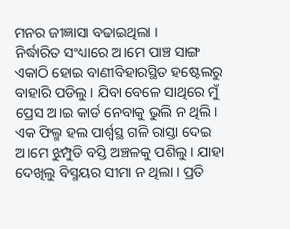ମନର ଜୀଜ୍ଞାସା ବଢାଇଥିଲା ।
ନିର୍ଦ୍ଧାରିତ ସଂଧ୍ୟାରେ ଅ।ମେ ପାଞ୍ଚ ସାଙ୍ଗ ଏକାଠି ହୋଇ ବାଣୀବିହାରସ୍ଥିତ ହଷ୍ଟେଲରୁ ବାହାରି ପଡିଲୁ । ଯିବା ବେଳେ ସାଥିରେ ମୁଁ ପ୍ରେସ ଅ।ଇ କାର୍ଡ ନେବାକୁ ଭୁଲି ନ ଥିଲି ।
ଏକ ଫିଲ୍ମ ହଲ ପାର୍ଶ୍ବସ୍ଥ ଗଳି ରାସ୍ତା ଦେଇ ଅ।ମେ ଝୁମ୍ପୁଡି ବସ୍ତି ଅଞ୍ଚଳକୁ ପଶିଲୁ । ଯାହା ଦେଖିଲୁ ବିସ୍ମୟର ସୀମା ନ ଥିଲା । ପ୍ରତି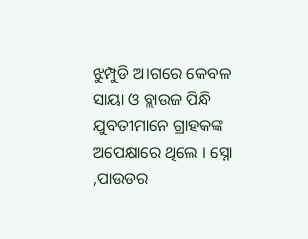ଝୁମ୍ପୁଡି ଅ।ଗରେ କେବଳ ସାୟା ଓ ବ୍ଲାଉଜ ପିନ୍ଧି ଯୁବତୀମାନେ ଗ୍ରାହକଙ୍କ ଅପେକ୍ଷାରେ ଥିଲେ । ସ୍ନୋ ,ପାଉଡର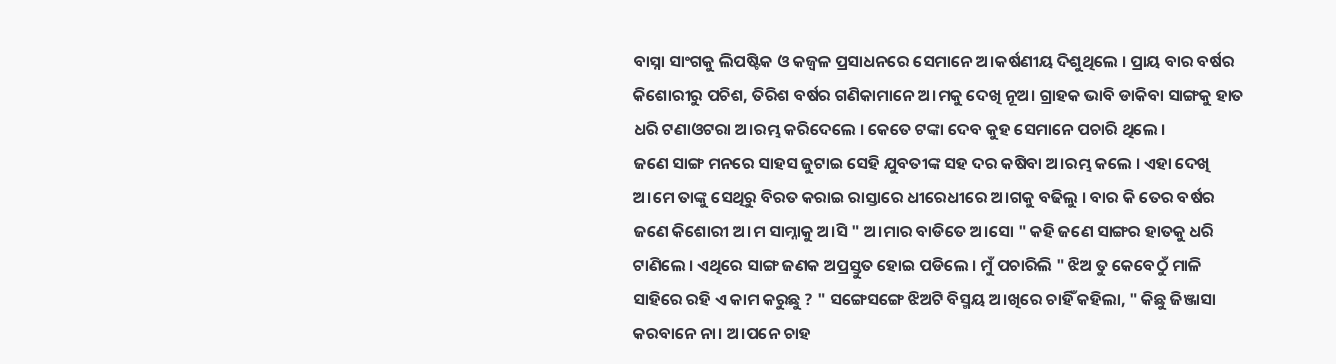ବାସ୍ନା ସାଂଗକୁ ଲିପଷ୍ଟିକ ଓ କଜ୍ବଳ ପ୍ରସାଧନରେ ସେମାନେ ଅ।କର୍ଷଣୀୟ ଦିଶୁଥିଲେ । ପ୍ରାୟ ବାର ବର୍ଷର କିଶୋରୀରୁ ପଚିଶ, ତିରିଶ ବର୍ଷର ଗଣିକାମାନେ ଅ।ମକୁ ଦେଖି ନୂଅ। ଗ୍ରାହକ ଭାବି ଡାକିବା ସାଙ୍ଗକୁ ହାତ ଧରି ଟଣାଓଟରା ଅ।ରମ୍ଭ କରିଦେଲେ । କେତେ ଟଙ୍କା ଦେବ କୁହ ସେମାନେ ପଚାରି ଥିଲେ ।
ଜଣେ ସାଙ୍ଗ ମନରେ ସାହସ ଜୁଟାଇ ସେହି ଯୁବତୀଙ୍କ ସହ ଦର କଷିବା ଅ।ରମ୍ଭ କଲେ । ଏହା ଦେଖି ଅ।ମେ ତାଙ୍କୁ ସେଥିରୁ ବିରତ କରାଇ ରାସ୍ତାରେ ଧୀରେଧୀରେ ଅ।ଗକୁ ବଢିଲୁ । ବାର କି ତେର ବର୍ଷର ଜଣେ କିଶୋରୀ ଅ।ମ ସାମ୍ନାକୁ ଅ।ସି " ଅ।ମାର ବାଡିତେ ଅ।ସୋ " କହି ଜଣେ ସାଙ୍ଗର ହାତକୁ ଧରି ଟାଣିଲେ । ଏଥିରେ ସାଙ୍ଗ ଜଣକ ଅପ୍ରସ୍ତୁତ ହୋଇ ପଡିଲେ । ମୁଁ ପଚାରିଲି " ଝିଅ ତୁ କେବେଠୁଁ ମାଳି ସାହିରେ ରହି ଏ କାମ କରୁଛୁ ? " ସଙ୍ଗେସଙ୍ଗେ ଝିଅଟି ବିସ୍ମୟ ଅ।ଖିରେ ଚାହିଁ କହିଲା, " କିଛୁ ଜିଞ୍ଜାସା କରବାନେ ନା। ଅ।ପନେ ଚାହ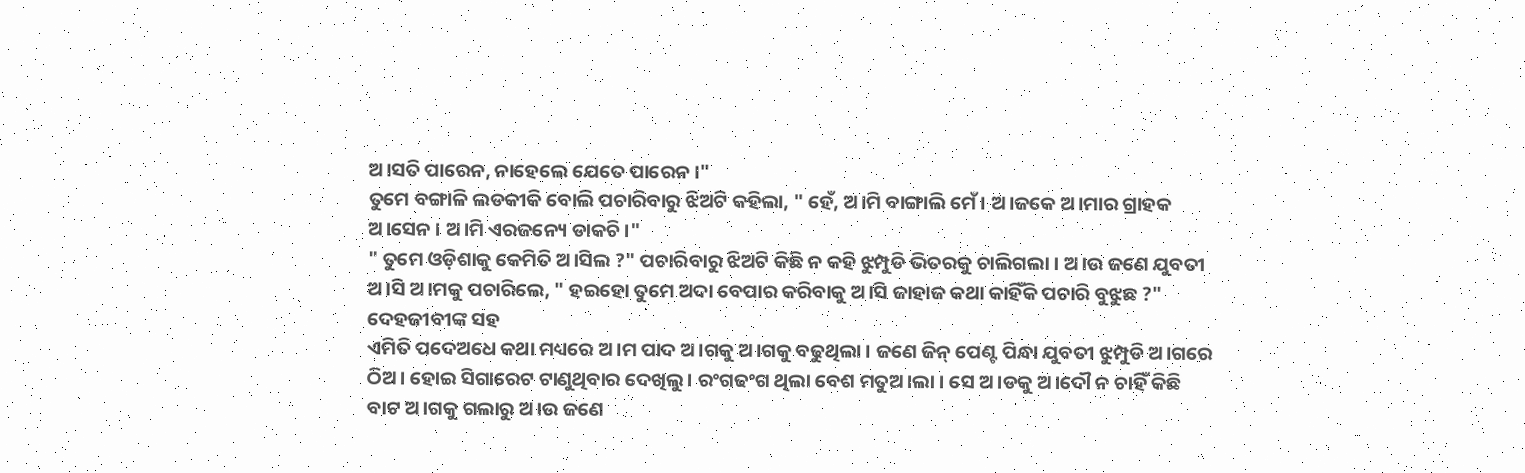ଅ।ସତି ପାରେନ, ନାହେଲେ ଯେତେ ପାରେନ ।"
ତୁମେ ବଙ୍ଗାଳି ଲଡକୀକି ବୋଲି ପଚାରିବାରୁ ଝିଅଟି କହିଲା, " ହେଁ, ଅ।ମି ବାଙ୍ଗାଲି ମେଁ । ଅ।ଜକେ ଅ।ମାର ଗ୍ରାହକ ଅ।ସେନ । ଅ।ମି ଏରଜନ୍ୟେ ଡାକଚି ।"
" ତୁମେ ଓଡ଼ିଶାକୁ କେମିତି ଅ।ସିଲ ?" ପଚାରିବାରୁ ଝିଅଟି କିଛି ନ କହି ଝୁମ୍ପୁଡି ଭିତରକୁ ଚାଲିଗଲା । ଅ।ଉ ଜଣେ ଯୁବତୀ ଅ।ସି ଅ।ମକୁ ପଚାରିଲେ, " ହଇହୋ ତୁମେ ଅଦା ବେପାର କରିବାକୁ ଅ।ସି ଜାହାଜ କଥା କାହିଁକି ପଚାରି ବୁଝୁଛ ?"
ଦେହଜୀବୀଙ୍କ ସହ
ଏମିତି ପଦେଅଧେ କଥା ମଧ୍ୟରେ ଅ।ମ ପାଦ ଅ।ଗକୁ ଅ।ଗକୁ ବଢୁଥିଲା । ଜଣେ ଜିନ୍ ପେଣ୍ଟ ପିନ୍ଧା ଯୁବତୀ ଝୁମ୍ପୁଡି ଅ।ଗରେ ଠିଅ। ହୋଇ ସିଗାରେଟ ଟାଣୁଥିବାର ଦେଖିଲୁ। ରଂଗଢଂଗ ଥିଲା ବେଶ ମତୁଅ।ଲା । ସେ ଅ।ଡକୁ ଅ।ଦୌ ନ ଚାହିଁ କିଛି ବାଟ ଅ।ଗକୁ ଗଲାରୁ ଅ।ଉ ଜଣେ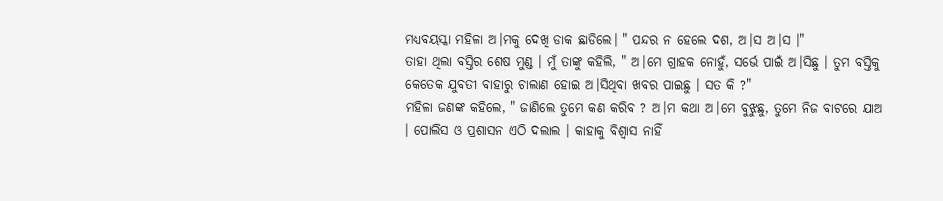ମଧ୍ୟବୟସ୍କା ମହିଳା ଅ।ମକୁ ଦେଖି ଡାକ ଛାଡିଲେ। " ପନ୍ଦର ନ ହେଲେ ଦଶ, ଅ।ସ ଅ।ସ ।"
ତାହା ଥିଲା ବସ୍ତିର ଶେଷ ମୁଣ୍ଡ । ମୁଁ ତାଙ୍କୁ କହିଲି, " ଅ।ମେ ଗ୍ରାହକ ନୋହୁଁ, ସର୍ଭେ ପାଇଁ ଅ।ସିଛୁ । ତୁମ ବସ୍ତିକୁ କେତେକ ଯୁବତୀ ବାହାରୁ ଚାଲାଣ ହୋଇ ଅ।ସିଥିବା ଖବର ପାଇଛୁ । ସତ କି ?"
ମହିଳା ଜଣଙ୍କ କହିଲେ, " ଜାଣିଲେ ତୁମେ କଣ କରିବ ? ଅ।ମ କଥା ଅ।ମେ ବୁଝୁଛୁ, ତୁମେ ନିଜ ବାଟରେ ଯାଅ । ପୋଲିସ ଓ ପ୍ରଶାସନ ଏଠି ଦଲାଲ । କାହାକୁ ବିଶ୍ବାସ ନାହିଁ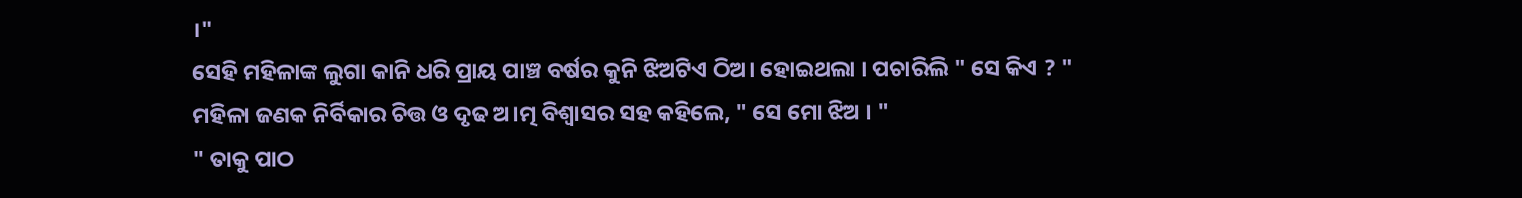।"
ସେହି ମହିଳାଙ୍କ ଲୁଗା କାନି ଧରି ପ୍ରାୟ ପାଞ୍ଚ ବର୍ଷର କୁନି ଝିଅଟିଏ ଠିଅ। ହୋଇଥଲା । ପଚାରିଲି " ସେ କିଏ ? "
ମହିଳା ଜଣକ ନିର୍ବିକାର ଚିତ୍ତ ଓ ଦୃଢ ଅ।ତ୍ମ ବିଶ୍ବାସର ସହ କହିଲେ, " ସେ ମୋ ଝିଅ । "
" ତାକୁ ପାଠ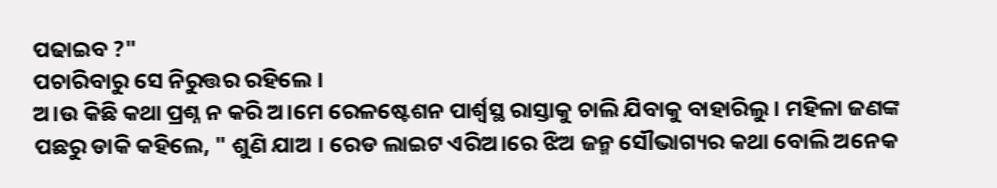ପଢାଇବ ?"
ପଚାରିବାରୁ ସେ ନିରୁତ୍ତର ରହିଲେ ।
ଅ।ଉ କିଛି କଥା ପ୍ରଶ୍ନ ନ କରି ଅ।ମେ ରେଳଷ୍ଟେଶନ ପାର୍ଶ୍ବସ୍ଥ ରାସ୍ତାକୁ ଚାଲି ଯିବାକୁ ବାହାରିଲୁ। ମହିଳା ଜଣଙ୍କ ପଛରୁ ଡାକି କହିଲେ, " ଶୁଣି ଯାଅ । ରେଡ ଲାଇଟ ଏରିଅ।ରେ ଝିଅ ଜନ୍ମ ସୌଭାଗ୍ୟର କଥା ବୋଲି ଅନେକ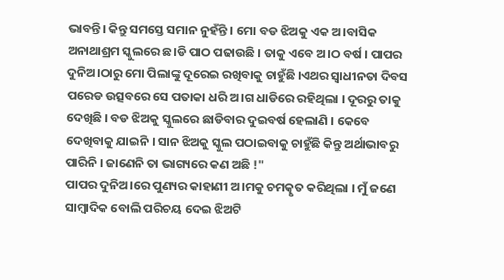ଭାବନ୍ତି। କିନ୍ତୁ ସମସ୍ତେ ସମାନ ନୁହଁନ୍ତି । ମୋ ବଡ ଝିଅକୁ ଏକ ଅ।ବାସିକ ଅନାଥାଶ୍ରମ ସ୍କୁଲରେ ଛ।ଡି ପାଠ ପଢାଉଛି । ତାକୁ ଏବେ ଅ।ଠ ବର୍ଷ । ପାପର ଦୁନିଅ।ଠାରୁ ମୋ ପିଲାଙ୍କୁ ଦୂରେଇ ରଖିବାକୁ ଚାହୁଁଛି ।ଏଥର ସ୍ବାଧୀନତା ଦିବସ ପରେଡ ଉତ୍ସବରେ ସେ ପତାକା ଧରି ଅ।ଗ ଧାଡିରେ ରହିଥିଲା । ଦୂରରୁ ତାକୁ ଦେଖିଛି । ବଡ ଝିଅକୁ ସ୍କୁଲରେ ଛାଡିବାର ଦୁଇବର୍ଷ ହେଲାଣି । କେବେ ଦେଖିବାକୁ ଯାଇନି । ସାନ ଝିଅକୁ ସ୍କୁଲ ପଠାଇବାକୁ ଚାହୁଁଛି କିନ୍ତୁ ଅର୍ଥାଭାବରୁ ପାରିନି । ଜାଣେନି ତା ଭାଗ୍ୟରେ କଣ ଅଛି !"
ପାପର ଦୁନିଅ।ରେ ପୁଣ୍ୟର କାହାଣୀ ଅ।ମକୁ ଚମତ୍କୃତ କରିଥିଲା । ମୁଁ ଜଣେ ସାମ୍ବାଦିକ ବୋଲି ପରିଚୟ ଦେଇ ଝିଅଟି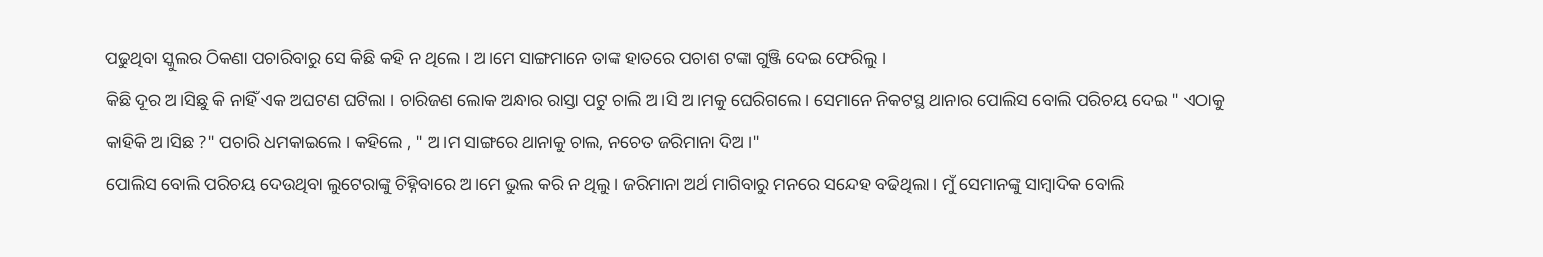ପଢୁଥିବା ସ୍କୁଲର ଠିକଣା ପଚାରିବାରୁ ସେ କିଛି କହି ନ ଥିଲେ । ଅ।ମେ ସାଙ୍ଗମାନେ ତାଙ୍କ ହାତରେ ପଚାଶ ଟଙ୍କା ଗୁଞ୍ଜି ଦେଇ ଫେରିଲୁ ।
କିଛି ଦୂର ଅ।ସିଛୁ କି ନାହିଁ ଏକ ଅଘଟଣ ଘଟିଲା । ଚାରିଜଣ ଲୋକ ଅନ୍ଧାର ରାସ୍ତା ପଟୁ ଚାଲି ଅ।ସି ଅ।ମକୁ ଘେରିଗଲେ । ସେମାନେ ନିକଟସ୍ଥ ଥାନାର ପୋଲିସ ବୋଲି ପରିଚୟ ଦେଇ " ଏଠାକୁ କାହିକି ଅ।ସିଛ ?" ପଚାରି ଧମକାଇଲେ । କହିଲେ , " ଅ।ମ ସାଙ୍ଗରେ ଥାନାକୁ ଚାଲ, ନଚେତ ଜରିମାନା ଦିଅ ।"
ପୋଲିସ ବୋଲି ପରିଚୟ ଦେଉଥିବା ଲୁଟେରାଙ୍କୁ ଚିହ୍ନିବାରେ ଅ।ମେ ଭୁଲ କରି ନ ଥିଲୁ । ଜରିମାନା ଅର୍ଥ ମାଗିବାରୁ ମନରେ ସନ୍ଦେହ ବଢିଥିଲା । ମୁଁ ସେମାନଙ୍କୁ ସାମ୍ବାଦିକ ବୋଲି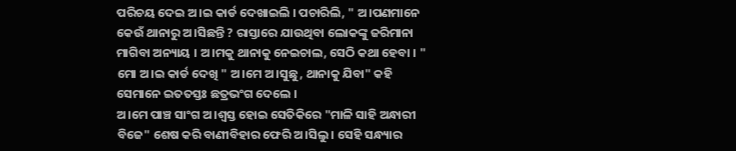ପରିଚୟ ଦେଇ ଅ।ଇ କାର୍ଡ ଦେଖାଇଲି । ପଚାରିଲି, " ଅ।ପଣମାନେ କେଉଁ ଥାନାରୁ ଅ।ସିଛନ୍ତି ? ରାସ୍ତାରେ ଯାଉଥିବା ଲୋକଙ୍କୁ ଜରିମାନା ମାଗିବା ଅନ୍ୟାୟ । ଅ।ମକୁ ଥାନାକୁ ନେଇଚାଲ, ସେଠି କଥା ହେବା । "
ମୋ ଅ।ଇ କାର୍ଡ ଦେଖି " ଅ।ମେ ଅ।ସୁଛୁ, ଥାନାକୁ ଯିବା" କହି
ସେମାନେ ଇତତସ୍ତଃ ଛତ୍ରଭଂଗ ଦେଲେ ।
ଅ।ମେ ପାଞ୍ଚ ସାଂଗ ଅ।ଶ୍ବସ୍ତ ହୋଇ ସେତିକିରେ "ମାଳି ସାହି ଅନ୍ଧାରୀ ବିଜେ" ଶେଷ କରି ବାଣୀବିହାର ଫେରି ଅ।ସିଲୁ । ସେହି ସନ୍ଧ୍ୟାର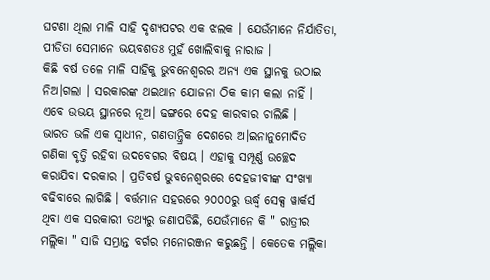ଘଟଣା ଥିଲା ମାଳି ସାହି ଦୃଶ୍ୟପଟର ଏକ ଝଲକ । ଯେଉଁମାନେ ନିର୍ଯାତିତା, ପୀଡିତା ସେମାନେ ଭୟବଶତଃ ମୁହଁ ଖୋଲିବାକୁ ନାରାଜ ।
କିଛି ବର୍ଷ ତଳେ ମାଳି ସାହିକୁ ଭୁବନେଶ୍ବରର ଅନ୍ୟ ଏକ ସ୍ଥାନକୁ ଉଠାଇ ନିଅ।ଗଲା । ସରକାରଙ୍କ ଥଇଥାନ ଯୋଜନା ଠିକ କାମ କଲା ନାହିଁ । ଏବେ ଉଭୟ ସ୍ଥାନରେ ନୂଅ। ଢଙ୍ଗରେ ଦେହ କାରବାର ଚାଲିଛି ।
ଭାରତ ଭଳି ଏକ ସ୍ବାଧୀନ, ଗଣତାନ୍ତ୍ରିକ ଦେଶରେ ଅ।ଇନାନୁମୋଦିତ ଗଣିକା ବୃତ୍ତି ରହିବା ଉଦବେଗର ବିଷୟ । ଏହାକୁ ସମ୍ପୂର୍ଣ୍ଣ ଉଚ୍ଛେଦ କରାଯିବା ଦରକାର । ପ୍ରତିବର୍ଷ ଭୁବନେଶ୍ବରରେ ଦେହଜୀବୀଙ୍କ ସଂଖ୍ୟା ବଢିବାରେ ଲାଗିଛି । ବର୍ତ୍ତମାନ ସହରରେ ୨୦୦୦ରୁ ଊର୍ଦ୍ଧ୍ବ ସେକ୍ସ ୱାର୍କର୍ସ ଥିବା ଏକ ସରକାରୀ ତଥ୍ୟରୁ ଜଣାପଡିଛି, ଯେଉଁମାନେ କି " ରାତ୍ରୀର ମଲ୍ଲିକା " ସାଜି ସମ୍ଭ୍ରାନ୍ତ ବର୍ଗର ମନୋରଞ୍ଜନ କରୁଛନ୍ତି । କେତେକ ମଲ୍ଲିକା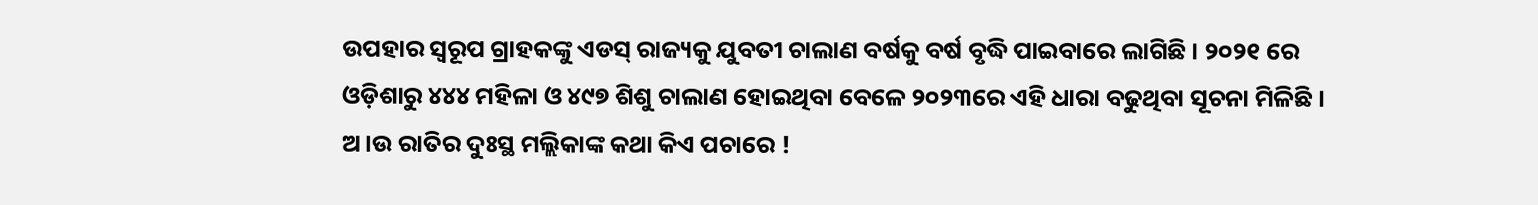ଉପହାର ସ୍ବରୂପ ଗ୍ରାହକଙ୍କୁ ଏଡସ୍ ରାଜ୍ୟକୁ ଯୁବତୀ ଚାଲାଣ ବର୍ଷକୁ ବର୍ଷ ବୃଦ୍ଧି ପାଇବାରେ ଲାଗିଛି । ୨୦୨୧ ରେ ଓଡ଼ିଶାରୁ ୪୪୪ ମହିଳା ଓ ୪୯୭ ଶିଶୁ ଚାଲାଣ ହୋଇଥିବା ବେଳେ ୨୦୨୩ରେ ଏହି ଧାରା ବଢୁଥିବା ସୂଚନା ମିଳିଛି । ଅ।ଉ ରାତିର ଦୁଃସ୍ଥ ମଲ୍ଲିକାଙ୍କ କଥା କିଏ ପଚାରେ !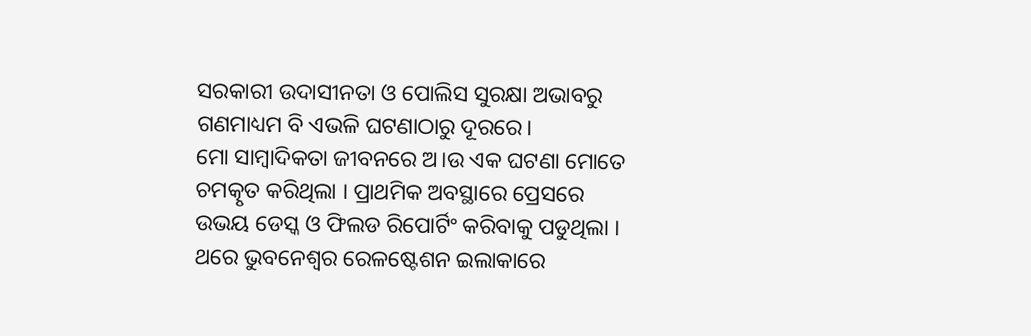ସରକାରୀ ଉଦାସୀନତା ଓ ପୋଲିସ ସୁରକ୍ଷା ଅଭାବରୁ ଗଣମାଧ୍ୟମ ବି ଏଭଳି ଘଟଣାଠାରୁ ଦୂରରେ।
ମୋ ସାମ୍ବାଦିକତା ଜୀବନରେ ଅ।ଉ ଏକ ଘଟଣା ମୋତେ ଚମତ୍କୃତ କରିଥିଲା । ପ୍ରାଥମିକ ଅବସ୍ଥାରେ ପ୍ରେସରେ ଉଭୟ ଡେସ୍କ ଓ ଫିଲଡ ରିପୋର୍ଟିଂ କରିବାକୁ ପଡୁଥିଲା । ଥରେ ଭୁବନେଶ୍ବର ରେଳଷ୍ଟେଶନ ଇଲାକାରେ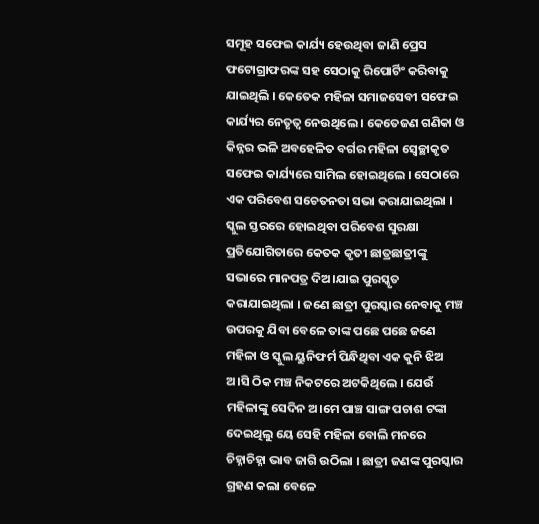ସମୂହ ସଫେଇ କାର୍ଯ୍ୟ ହେଉଥିବା ଜାଣି ପ୍ରେସ ଫଟୋଗ୍ରାଫରଙ୍କ ସହ ସେଠାକୁ ରିପୋର୍ଟିଂ କରିବାକୁ ଯାଇଥିଲି । କେତେକ ମହିଳା ସମାଜସେବୀ ସଫେଇ କାର୍ଯ୍ୟର ନେତୃତ୍ବ ନେଉଥିଲେ । କେତେଜଣ ଗଣିକା ଓ କିନ୍ନର ଭଳି ଅବହେଳିତ ବର୍ଗର ମହିଳା ସ୍ବେଚ୍ଛାକୃତ ସଫେଇ କାର୍ଯ୍ୟରେ ସାମିଲ ହୋଇଥିଲେ । ସେଠାରେ ଏକ ପରିବେଶ ସଚେତନତା ସଭା କରାଯାଇଥିଲା । ସ୍କୁଲ ସ୍ତରରେ ହୋଇଥିବା ପରିବେଶ ସୁରକ୍ଷା ପ୍ରତିଯୋଗିତାରେ କେତକ କୃତୀ ଛାତ୍ରଛାତ୍ରୀଙ୍କୁ ସଭାରେ ମାନପତ୍ର ଦିଅ।ଯାଇ ପୁରସ୍କୃତ କରାଯାଇଥିଲା । ଜଣେ ଛାତ୍ରୀ ପୁରସ୍କାର ନେବାକୁ ମଞ୍ଚ ଉପରକୁ ଯିବା ବେଳେ ତାଙ୍କ ପଛେ ପଛେ ଜଣେ ମହିଳା ଓ ସ୍କୁଲ ୟୁନିଫର୍ମ ପିନ୍ଧିଥିବା ଏକ କୁନି ଝିଅ ଅ।ସି ଠିକ ମଞ୍ଚ ନିକଟରେ ଅଟକିଥିଲେ । ଯେଉଁ ମହିଳାଙ୍କୁ ସେଦିନ ଅ।ମେ ପାଞ୍ଚ ସାଙ୍ଗ ପଚାଶ ଟଙ୍କା ଦେଇଥିଲୁ ୟେ ସେହି ମହିଳା ବୋଲି ମନରେ ଚିହ୍ନାଚିହ୍ନା ଭାବ ଜାଗି ଉଠିଲା । ଛାତ୍ରୀ ଜଣଙ୍କ ପୁରସ୍କାର ଗ୍ରହଣ କଲା ବେଳେ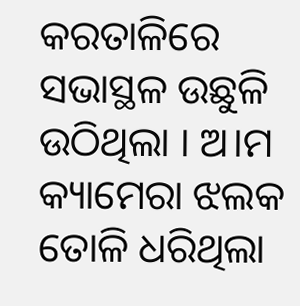କରତାଳିରେ ସଭାସ୍ଥଳ ଉଛୁଳି ଉଠିଥିଲା । ଅ।ମ କ୍ୟାମେରା ଝଲକ ତୋଳି ଧରିଥିଲା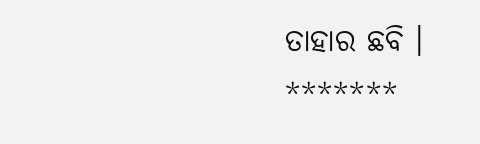ତାହାର ଛବି ।
*******